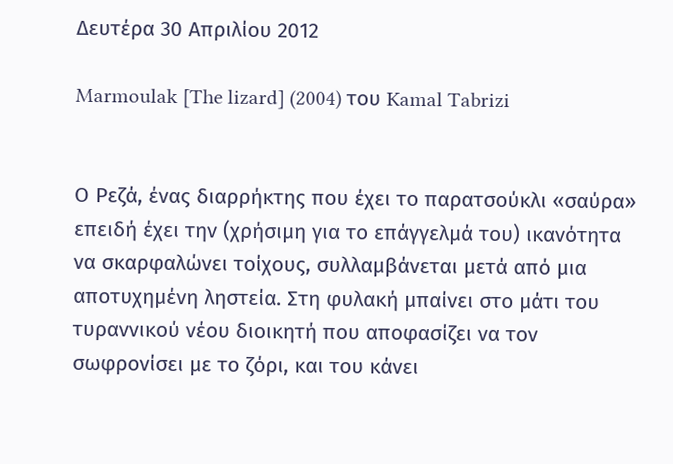Δευτέρα 30 Απριλίου 2012

Marmoulak [The lizard] (2004) του Kamal Tabrizi


Ο Ρεζά, ένας διαρρήκτης που έχει το παρατσούκλι «σαύρα» επειδή έχει την (χρήσιμη για το επάγγελμά του) ικανότητα να σκαρφαλώνει τοίχους, συλλαμβάνεται μετά από μια αποτυχημένη ληστεία. Στη φυλακή μπαίνει στο μάτι του τυραννικού νέου διοικητή που αποφασίζει να τον σωφρονίσει με το ζόρι, και του κάνει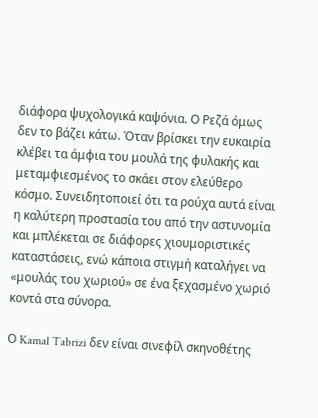διάφορα ψυχολογικά καψόνια. Ο Ρεζά όμως δεν το βάζει κάτω. Όταν βρίσκει την ευκαιρία κλέβει τα άμφια του μουλά της φυλακής και μεταμφιεσμένος το σκάει στον ελεύθερο κόσμο. Συνειδητοποιεί ότι τα ρούχα αυτά είναι η καλύτερη προστασία του από την αστυνομία και μπλέκεται σε διάφορες χιουμοριστικές καταστάσεις, ενώ κάποια στιγμή καταλήγει να «μουλάς του χωριού» σε ένα ξεχασμένο χωριό κοντά στα σύνορα.

Ο Kamal Tabrizi δεν είναι σινεφίλ σκηνοθέτης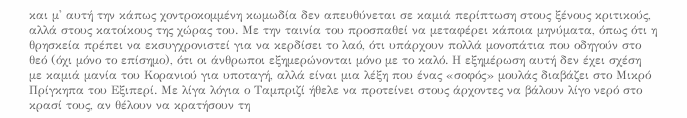και μ' αυτή την κάπως χοντροκομμένη κωμωδία δεν απευθύνεται σε καμιά περίπτωση στους ξένους κριτικούς, αλλά στους κατοίκους της χώρας του. Με την ταινία του προσπαθεί να μεταφέρει κάποια μηνύματα, όπως ότι η θρησκεία πρέπει να εκσυγχρονιστεί για να κερδίσει το λαό, ότι υπάρχουν πολλά μονοπάτια που οδηγούν στο θεό (όχι μόνο το επίσημο), ότι οι άνθρωποι εξημερώνονται μόνο με το καλό. Η εξημέρωση αυτή δεν έχει σχέση με καμιά μανία του Κορανιού για υποταγή, αλλά είναι μια λέξη που ένας «σοφός» μουλάς διαβάζει στο Μικρό Πρίγκηπα του Εξιπερί. Με λίγα λόγια ο Ταμπριζί ήθελε να προτείνει στους άρχοντες να βάλουν λίγο νερό στο κρασί τους, αν θέλουν να κρατήσουν τη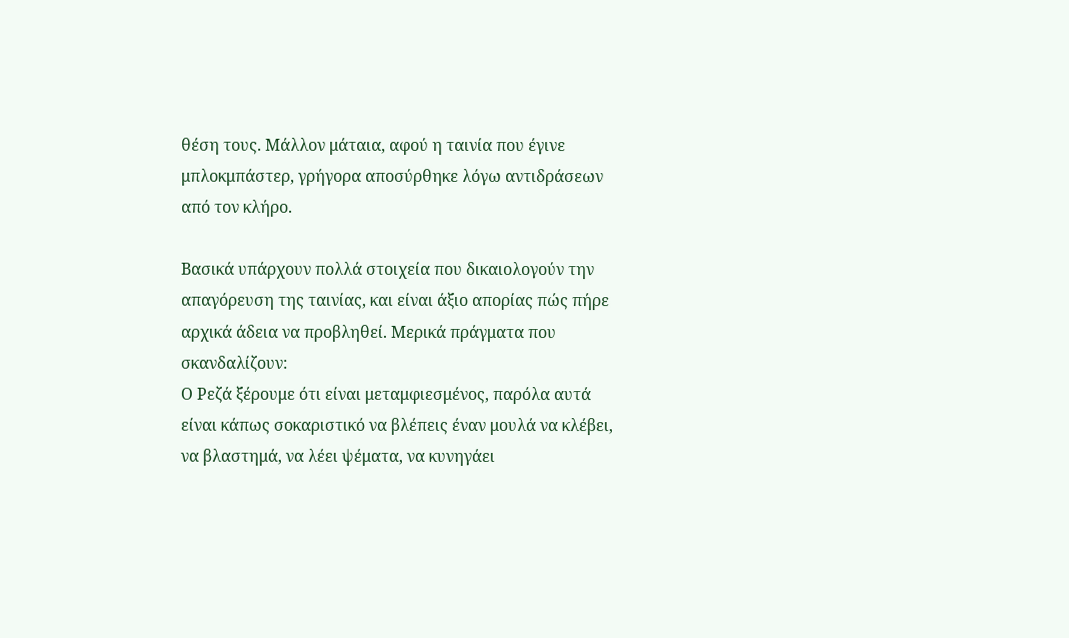θέση τους. Μάλλον μάταια, αφού η ταινία που έγινε μπλοκμπάστερ, γρήγορα αποσύρθηκε λόγω αντιδράσεων από τον κλήρο.

Βασικά υπάρχουν πολλά στοιχεία που δικαιολογούν την απαγόρευση της ταινίας, και είναι άξιο απορίας πώς πήρε αρχικά άδεια να προβληθεί. Μερικά πράγματα που σκανδαλίζουν:
Ο Ρεζά ξέρουμε ότι είναι μεταμφιεσμένος, παρόλα αυτά είναι κάπως σοκαριστικό να βλέπεις έναν μουλά να κλέβει, να βλαστημά, να λέει ψέματα, να κυνηγάει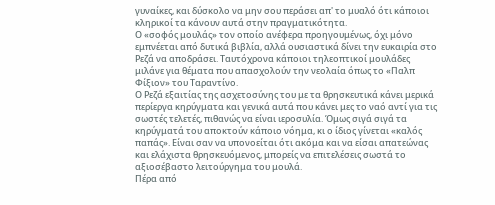γυναίκες, και δύσκολο να μην σου περάσει απ' το μυαλό ότι κάποιοι κληρικοί τα κάνουν αυτά στην πραγματικότητα.
Ο «σοφός μουλάς» τον οποίο ανέφερα προηγουμένως, όχι μόνο εμπνέεται από δυτικά βιβλία, αλλά ουσιαστικά δίνει την ευκαιρία στο Ρεζά να αποδράσει. Ταυτόχρονα κάποιοι τηλεοπτικοί μουλάδες μιλάνε για θέματα που απασχολούν την νεολαία όπως το «Παλπ Φίξιον» του Ταραντίνο.
Ο Ρεζά εξαιτίας της ασχετοσύνης του με τα θρησκευτικά κάνει μερικά περίεργα κηρύγματα και γενικά αυτά που κάνει μες το ναό αντί για τις σωστές τελετές, πιθανώς να είναι ιεροσυλία. Όμως σιγά σιγά τα κηρύγματά του αποκτούν κάποιο νόημα, κι ο ίδιος γίνεται «καλός παπάς». Είναι σαν να υπονοείται ότι ακόμα και να είσαι απατεώνας και ελάχιστα θρησκευόμενος, μπορείς να επιτελέσεις σωστά το αξιοσέβαστο λειτούργημα του μουλά.
Πέρα από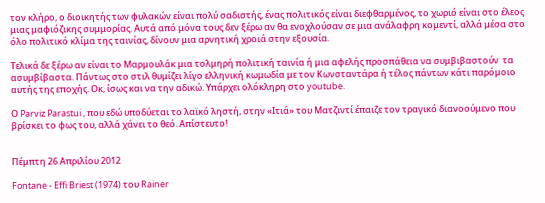τον κλήρο, ο διοικητής των φυλακών είναι πολύ σαδιστής, ένας πολιτικός είναι διεφθαρμένος, το χωριό είναι στο έλεος μιας μαφιόζικης συμμορίας. Αυτά από μόνα τους δεν ξέρω αν θα ενοχλούσαν σε μια ανάλαφρη κομεντί, αλλά μέσα στο όλο πολιτικό κλίμα της ταινίας, δίνουν μια αρνητική χροιά στην εξουσία.

Τελικά δε ξέρω αν είναι το Μαρμουλάκ μια τολμηρή πολιτική ταινία ή μια αφελής προσπάθεια να συμβιβαστούν  τα ασυμβίβαστα. Πάντως στο στιλ θυμίζει λίγο ελληνική κωμωδία με τον Κωνσταντάρα ή τέλος πάντων κάτι παρόμοιο αυτής της εποχής. Οκ, ίσως και να την αδικώ. Υπάρχει ολόκληρη στο youtube.

Ο Parviz Parastui , που εδώ υποδύεται το λαϊκό ληστή, στην «Ιτιά» του Ματζιντί έπαιζε τον τραγικό διανοούμενο που βρίσκει το φως του, αλλά χάνει το θεό. Απίστευτο!


Πέμπτη 26 Απριλίου 2012

Fontane - Effi Briest (1974) του Rainer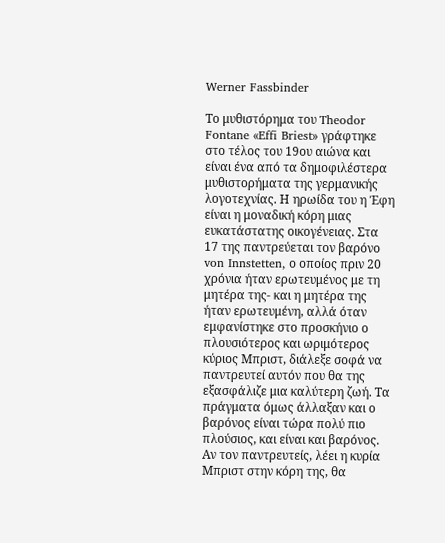Werner Fassbinder

Το μυθιστόρημα του Theodor Fontane «Effi Briest» γράφτηκε στο τέλος του 19ου αιώνα και είναι ένα από τα δημοφιλέστερα μυθιστορήματα της γερμανικής λογοτεχνίας. Η ηρωίδα του η Έφη είναι η μοναδική κόρη μιας ευκατάστατης οικογένειας. Στα 17 της παντρεύεται τον βαρόνο von Innstetten, ο οποίος πριν 20 χρόνια ήταν ερωτευμένος με τη μητέρα της- και η μητέρα της ήταν ερωτευμένη, αλλά όταν εμφανίστηκε στο προσκήνιο ο πλουσιότερος και ωριμότερος κύριος Μπριστ, διάλεξε σοφά να παντρευτεί αυτόν που θα της εξασφάλιζε μια καλύτερη ζωή. Τα πράγματα όμως άλλαξαν και ο βαρόνος είναι τώρα πολύ πιο πλούσιος, και είναι και βαρόνος. Αν τον παντρευτείς, λέει η κυρία Μπριστ στην κόρη της, θα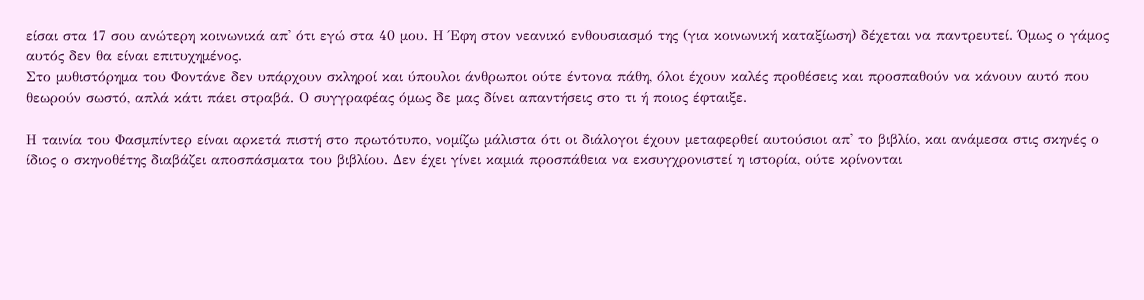είσαι στα 17 σου ανώτερη κοινωνικά απ' ότι εγώ στα 40 μου. Η Έφη στον νεανικό ενθουσιασμό της (για κοινωνική καταξίωση) δέχεται να παντρευτεί. Όμως ο γάμος αυτός δεν θα είναι επιτυχημένος.
Στο μυθιστόρημα του Φοντάνε δεν υπάρχουν σκληροί και ύπουλοι άνθρωποι ούτε έντονα πάθη, όλοι έχουν καλές προθέσεις και προσπαθούν να κάνουν αυτό που θεωρούν σωστό, απλά κάτι πάει στραβά. Ο συγγραφέας όμως δε μας δίνει απαντήσεις στο τι ή ποιος έφταιξε.

Η ταινία του Φασμπίντερ είναι αρκετά πιστή στο πρωτότυπο, νομίζω μάλιστα ότι οι διάλογοι έχουν μεταφερθεί αυτούσιοι απ' το βιβλίο, και ανάμεσα στις σκηνές ο ίδιος ο σκηνοθέτης διαβάζει αποσπάσματα του βιβλίου. Δεν έχει γίνει καμιά προσπάθεια να εκσυγχρονιστεί η ιστορία, ούτε κρίνονται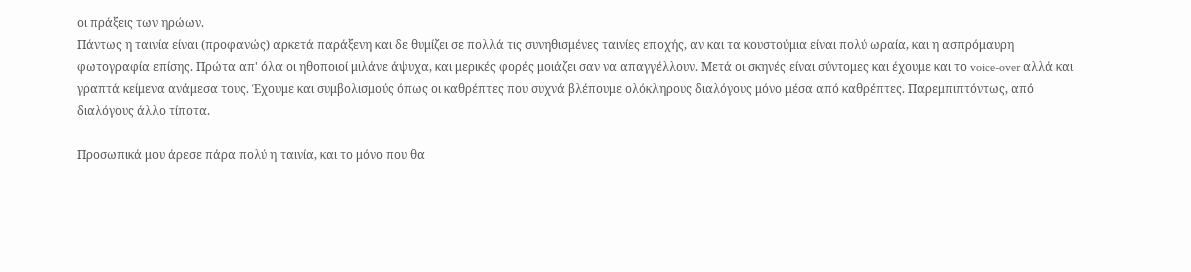οι πράξεις των ηρώων.
Πάντως η ταινία είναι (προφανώς) αρκετά παράξενη και δε θυμίζει σε πολλά τις συνηθισμένες ταινίες εποχής, αν και τα κουστούμια είναι πολύ ωραία, και η ασπρόμαυρη φωτογραφία επίσης. Πρώτα απ' όλα οι ηθοποιοί μιλάνε άψυχα, και μερικές φορές μοιάζει σαν να απαγγέλλουν. Μετά οι σκηνές είναι σύντομες και έχουμε και το voice-over αλλά και γραπτά κείμενα ανάμεσα τους. Έχουμε και συμβολισμούς όπως οι καθρέπτες που συχνά βλέπουμε ολόκληρους διαλόγους μόνο μέσα από καθρέπτες. Παρεμπιπτόντως, από διαλόγους άλλο τίποτα.

Προσωπικά μου άρεσε πάρα πολύ η ταινία, και το μόνο που θα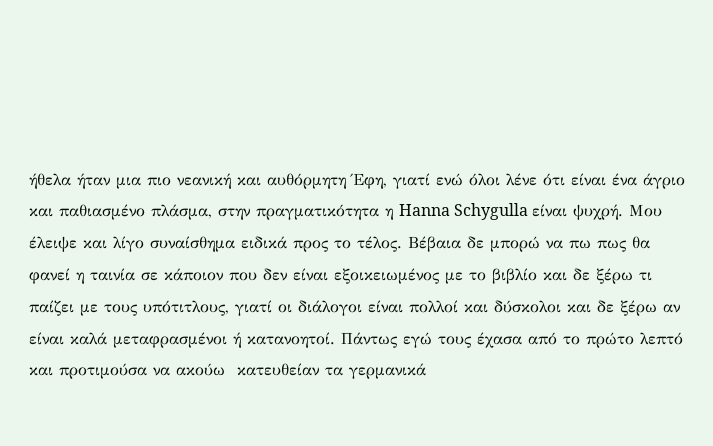ήθελα ήταν μια πιο νεανική και αυθόρμητη Έφη, γιατί ενώ όλοι λένε ότι είναι ένα άγριο και παθιασμένο πλάσμα, στην πραγματικότητα η Hanna Schygulla είναι ψυχρή. Μου έλειψε και λίγο συναίσθημα ειδικά προς το τέλος. Βέβαια δε μπορώ να πω πως θα φανεί η ταινία σε κάποιον που δεν είναι εξοικειωμένος με το βιβλίο και δε ξέρω τι παίζει με τους υπότιτλους, γιατί οι διάλογοι είναι πολλοί και δύσκολοι και δε ξέρω αν είναι καλά μεταφρασμένοι ή κατανοητοί. Πάντως εγώ τους έχασα από το πρώτο λεπτό και προτιμούσα να ακούω  κατευθείαν τα γερμανικά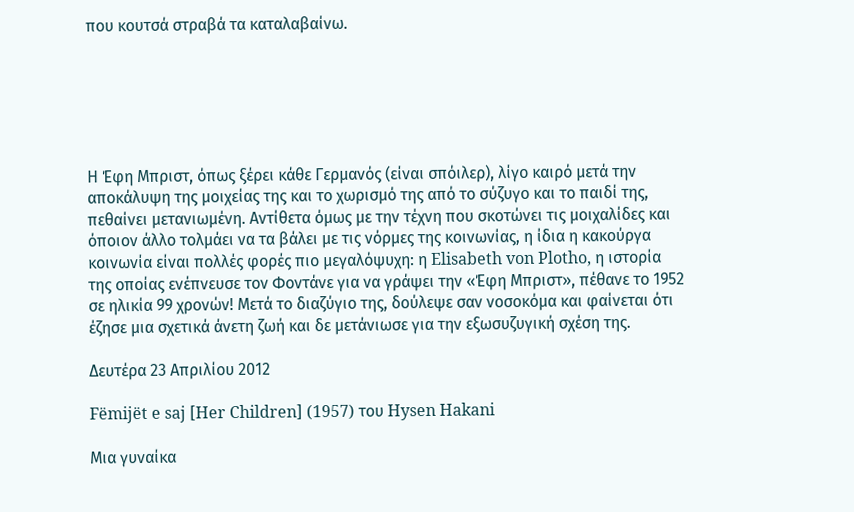που κουτσά στραβά τα καταλαβαίνω.






Η Έφη Μπριστ, όπως ξέρει κάθε Γερμανός (είναι σπόιλερ), λίγο καιρό μετά την αποκάλυψη της μοιχείας της και το χωρισμό της από το σύζυγο και το παιδί της, πεθαίνει μετανιωμένη. Αντίθετα όμως με την τέχνη που σκοτώνει τις μοιχαλίδες και όποιον άλλο τολμάει να τα βάλει με τις νόρμες της κοινωνίας, η ίδια η κακούργα κοινωνία είναι πολλές φορές πιο μεγαλόψυχη: η Elisabeth von Plotho, η ιστορία της οποίας ενέπνευσε τον Φοντάνε για να γράψει την «Έφη Μπριστ», πέθανε το 1952 σε ηλικία 99 χρονών! Μετά το διαζύγιο της, δούλεψε σαν νοσοκόμα και φαίνεται ότι έζησε μια σχετικά άνετη ζωή και δε μετάνιωσε για την εξωσυζυγική σχέση της.

Δευτέρα 23 Απριλίου 2012

Fëmijët e saj [Her Children] (1957) του Hysen Hakani

Μια γυναίκα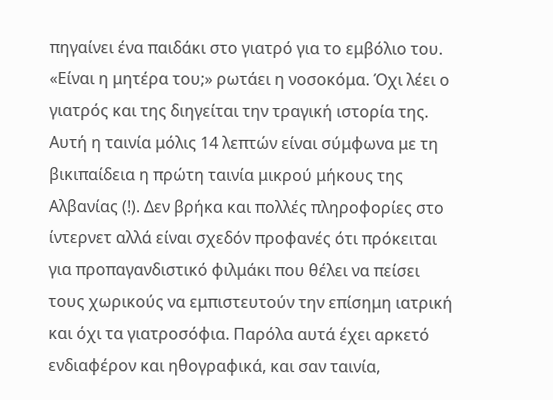πηγαίνει ένα παιδάκι στο γιατρό για το εμβόλιο του. «Είναι η μητέρα του;» ρωτάει η νοσοκόμα. Όχι λέει ο γιατρός και της διηγείται την τραγική ιστορία της.
Αυτή η ταινία μόλις 14 λεπτών είναι σύμφωνα με τη βικιπαίδεια η πρώτη ταινία μικρού μήκους της Αλβανίας (!). Δεν βρήκα και πολλές πληροφορίες στο ίντερνετ αλλά είναι σχεδόν προφανές ότι πρόκειται για προπαγανδιστικό φιλμάκι που θέλει να πείσει τους χωρικούς να εμπιστευτούν την επίσημη ιατρική και όχι τα γιατροσόφια. Παρόλα αυτά έχει αρκετό ενδιαφέρον και ηθογραφικά, και σαν ταινία,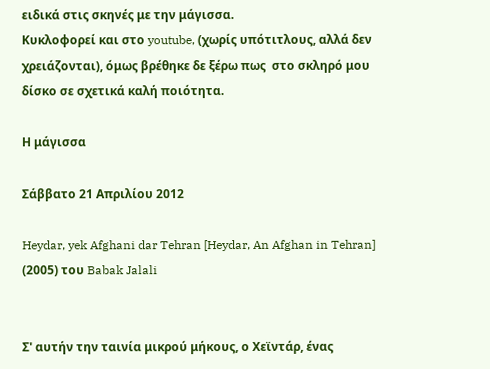ειδικά στις σκηνές με την μάγισσα.
Κυκλοφορεί και στο youtube, (χωρίς υπότιτλους, αλλά δεν χρειάζονται), όμως βρέθηκε δε ξέρω πως  στο σκληρό μου δίσκο σε σχετικά καλή ποιότητα.

Η μάγισσα

Σάββατο 21 Απριλίου 2012

Heydar, yek Afghani dar Tehran [Heydar, An Afghan in Tehran] (2005) του Babak Jalali


Σ' αυτήν την ταινία μικρού μήκους, ο Χεϊντάρ, ένας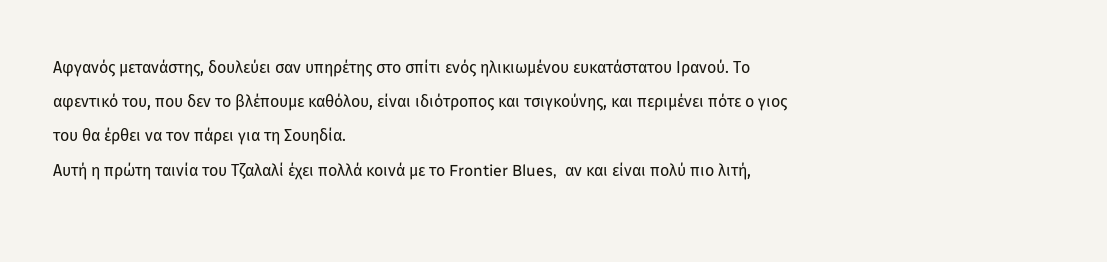Αφγανός μετανάστης, δουλεύει σαν υπηρέτης στο σπίτι ενός ηλικιωμένου ευκατάστατου Ιρανού. Το αφεντικό του, που δεν το βλέπουμε καθόλου, είναι ιδιότροπος και τσιγκούνης, και περιμένει πότε ο γιος του θα έρθει να τον πάρει για τη Σουηδία.
Αυτή η πρώτη ταινία του Τζαλαλί έχει πολλά κοινά με το Frontier Blues,  αν και είναι πολύ πιο λιτή,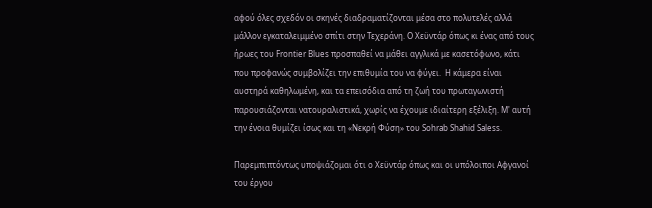αφού όλες σχεδόν οι σκηνές διαδραματίζονται μέσα στο πολυτελές αλλά μάλλον εγκαταλειμμένο σπίτι στην Τεχεράνη. Ο Χεϋντάρ όπως κι ένας από τους ήρωες του Frontier Blues προσπαθεί να μάθει αγγλικά με κασετόφωνο, κάτι που προφανώς συμβολίζει την επιθυμία του να φύγει.  Η κάμερα είναι αυστηρά καθηλωμένη, και τα επεισόδια από τη ζωή του πρωταγωνιστή παρουσιάζονται νατουραλιστικά, χωρίς να έχουμε ιδιαίτερη εξέλιξη. Μ' αυτή την ένοια θυμίζει ίσως και τη «Νεκρή Φύση» του Sohrab Shahid Saless.

Παρεμπιπτόντως υποψιάζομαι ότι ο Χεϋντάρ όπως και οι υπόλοιποι Αφγανοί του έργου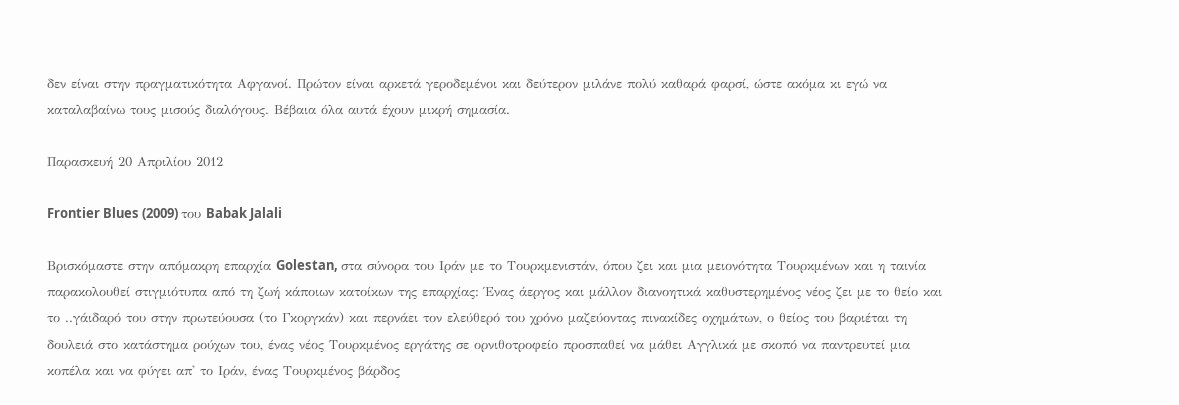δεν είναι στην πραγματικότητα Αφγανοί. Πρώτον είναι αρκετά γεροδεμένοι και δεύτερον μιλάνε πολύ καθαρά φαρσί, ώστε ακόμα κι εγώ να καταλαβαίνω τους μισούς διαλόγους. Βέβαια όλα αυτά έχουν μικρή σημασία.

Παρασκευή 20 Απριλίου 2012

Frontier Blues (2009) του Babak Jalali

Βρισκόμαστε στην απόμακρη επαρχία Golestan, στα σύνορα του Ιράν με το Τουρκμενιστάν, όπου ζει και μια μειονότητα Τουρκμένων και η ταινία παρακολουθεί στιγμιότυπα από τη ζωή κάποιων κατοίκων της επαρχίας: Ένας άεργος και μάλλον διανοητικά καθυστερημένος νέος ζει με το θείο και το ..γάιδαρό του στην πρωτεύουσα (το Γκοργκάν) και περνάει τον ελεύθερό του χρόνο μαζεύοντας πινακίδες οχημάτων, ο θείος του βαριέται τη δουλειά στο κατάστημα ρούχων του, ένας νέος Τουρκμένος εργάτης σε ορνιθοτροφείο προσπαθεί να μάθει Αγγλικά με σκοπό να παντρευτεί μια κοπέλα και να φύγει απ' το Ιράν, ένας Τουρκμένος βάρδος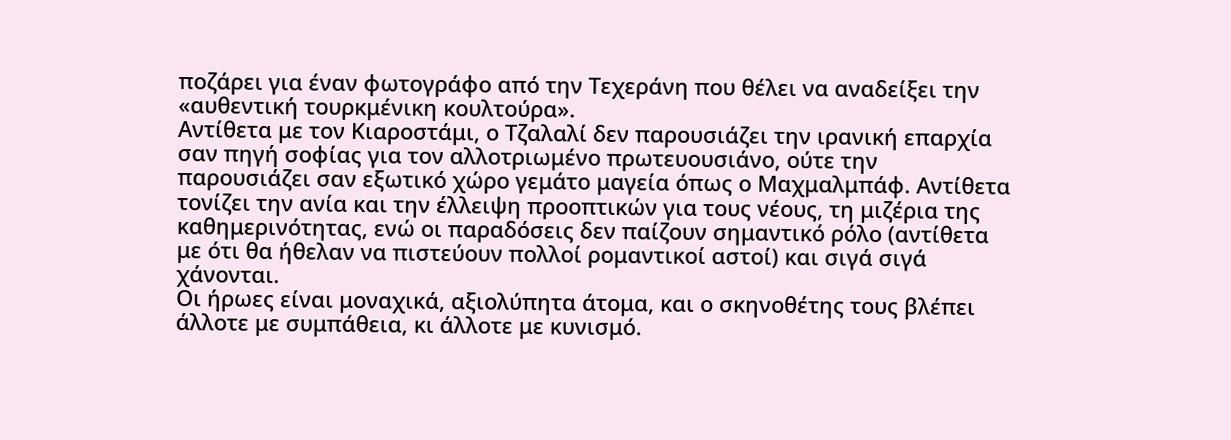ποζάρει για έναν φωτογράφο από την Τεχεράνη που θέλει να αναδείξει την «αυθεντική τουρκμένικη κουλτούρα».
Αντίθετα με τον Κιαροστάμι, ο Τζαλαλί δεν παρουσιάζει την ιρανική επαρχία σαν πηγή σοφίας για τον αλλοτριωμένο πρωτευουσιάνο, ούτε την παρουσιάζει σαν εξωτικό χώρο γεμάτο μαγεία όπως ο Μαχμαλμπάφ. Αντίθετα τονίζει την ανία και την έλλειψη προοπτικών για τους νέους, τη μιζέρια της καθημερινότητας, ενώ οι παραδόσεις δεν παίζουν σημαντικό ρόλο (αντίθετα με ότι θα ήθελαν να πιστεύουν πολλοί ρομαντικοί αστοί) και σιγά σιγά χάνονται.
Οι ήρωες είναι μοναχικά, αξιολύπητα άτομα, και ο σκηνοθέτης τους βλέπει άλλοτε με συμπάθεια, κι άλλοτε με κυνισμό.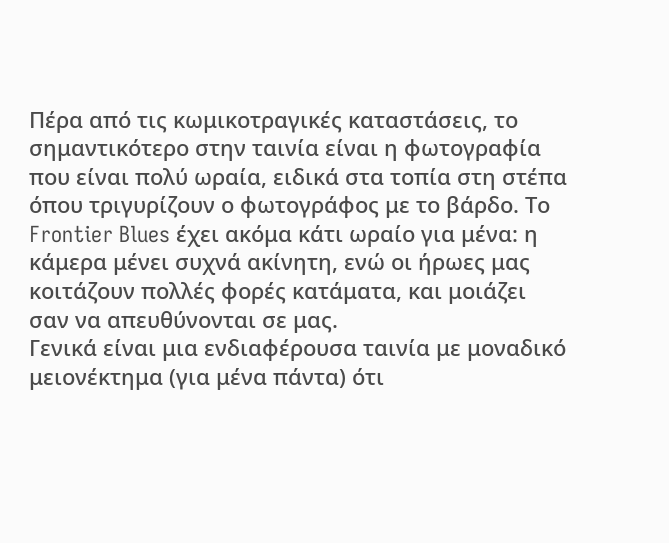Πέρα από τις κωμικοτραγικές καταστάσεις, το σημαντικότερο στην ταινία είναι η φωτογραφία που είναι πολύ ωραία, ειδικά στα τοπία στη στέπα όπου τριγυρίζουν ο φωτογράφος με το βάρδο. Το Frontier Blues έχει ακόμα κάτι ωραίο για μένα: η κάμερα μένει συχνά ακίνητη, ενώ οι ήρωες μας κοιτάζουν πολλές φορές κατάματα, και μοιάζει σαν να απευθύνονται σε μας.
Γενικά είναι μια ενδιαφέρουσα ταινία με μοναδικό μειονέκτημα (για μένα πάντα) ότι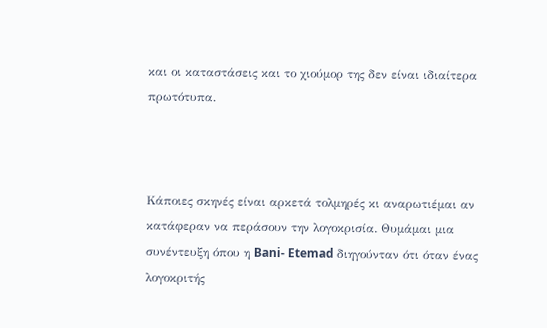και οι καταστάσεις και το χιούμορ της δεν είναι ιδιαίτερα πρωτότυπα.



Κάποιες σκηνές είναι αρκετά τολμηρές κι αναρωτιέμαι αν κατάφεραν να περάσουν την λογοκρισία. Θυμάμαι μια συνέντευξη όπου η Bani- Etemad διηγούνταν ότι όταν ένας λογοκριτής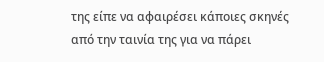της είπε να αφαιρέσει κάποιες σκηνές από την ταινία της για να πάρει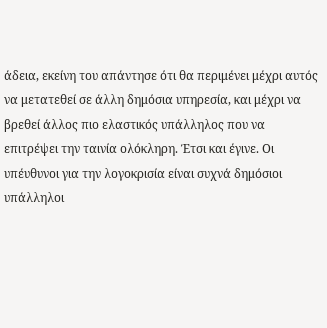άδεια, εκείνη του απάντησε ότι θα περιμένει μέχρι αυτός να μετατεθεί σε άλλη δημόσια υπηρεσία, και μέχρι να βρεθεί άλλος πιο ελαστικός υπάλληλος που να επιτρέψει την ταινία ολόκληρη. Έτσι και έγινε. Οι υπέυθυνοι για την λογοκρισία είναι συχνά δημόσιοι υπάλληλοι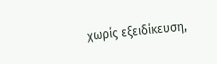χωρίς εξειδίκευση,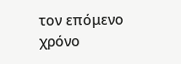τον επόμενο χρόνο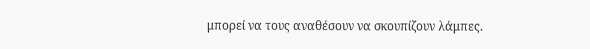μπορεί να τους αναθέσουν να σκουπίζουν λάμπες.